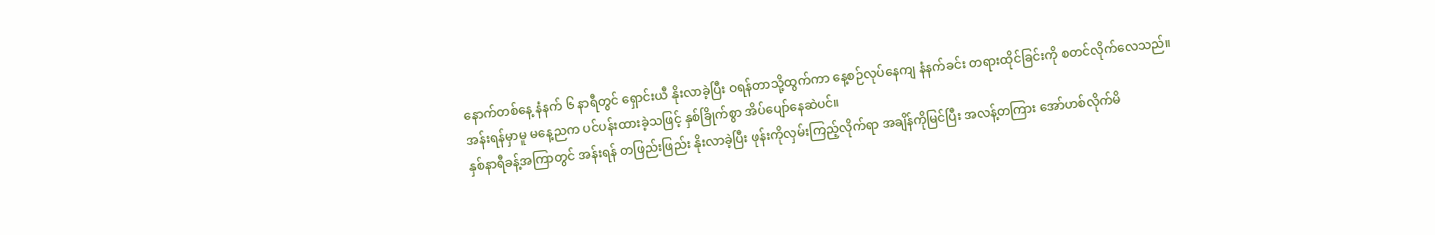နောက်တစ်နေ့ နံနက် ၆ နာရီတွင် ရှောင်းယီ နိုးလာခဲ့ပြီး ဝရန်တာသို့ထွက်ကာ နေ့စဉ်လုပ်နေကျ နံနက်ခင်း တရားထိုင်ခြင်းကို စတင်လိုက်လေသည်။
အန်းရန်မှာမူ မနေ့ညက ပင်ပန်းထားခဲ့သဖြင့် နှစ်ခြိုက်စွာ အိပ်ပျော်နေဆဲပင်။
နှစ်နာရီခန့်အကြာတွင် အန်းရန် တဖြည်းဖြည်း နိုးလာခဲ့ပြီး ဖုန်းကိုလှမ်းကြည့်လိုက်ရာ အချိန်ကိုမြင်ပြီး အလန့်တကြား အော်ဟစ်လိုက်မိ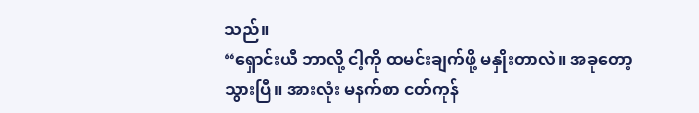သည်။
“ရှောင်းယီ ဘာလို့ ငါ့ကို ထမင်းချက်ဖို့ မနှိုးတာလဲ။ အခုတော့ သွားပြီ။ အားလုံး မနက်စာ ငတ်ကုန်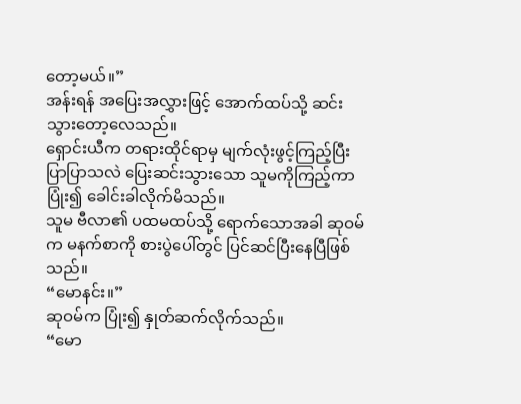တော့မယ်။”
အန်းရန် အပြေးအလွှားဖြင့် အောက်ထပ်သို့ ဆင်းသွားတော့လေသည်။
ရှောင်းယီက တရားထိုင်ရာမှ မျက်လုံးဖွင့်ကြည့်ပြီး ပြာပြာသလဲ ပြေးဆင်းသွားသော သူမကိုကြည့်ကာ ပြုံး၍ ခေါင်းခါလိုက်မိသည်။
သူမ ဗီလာ၏ ပထမထပ်သို့ ရောက်သောအခါ ဆုဝမ်က မနက်စာကို စားပွဲပေါ်တွင် ပြင်ဆင်ပြီးနေပြီဖြစ်သည်။
“မောနင်း။”
ဆုဝမ်က ပြုံး၍ နှုတ်ဆက်လိုက်သည်။
“မော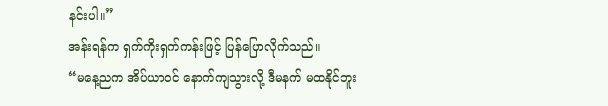နင်းပါ။”
အန်းရန်က ရှက်ကိုးရှက်ကန်းဖြင့် ပြန်ပြောလိုက်သည်။
“မနေ့ညက အိပ်ယာဝင် နောက်ကျသွားလို့ ဒီမနက် မထနိုင်ဘူး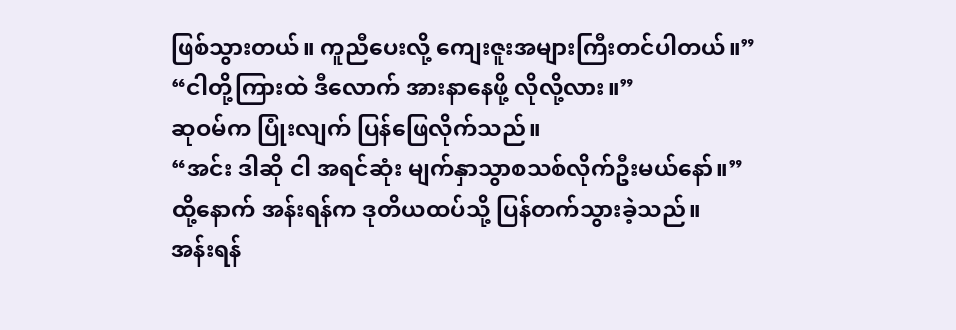ဖြစ်သွားတယ်။ ကူညီပေးလို့ ကျေးဇူးအများကြီးတင်ပါတယ်။”
“ငါတို့ကြားထဲ ဒီလောက် အားနာနေဖို့ လိုလို့လား။”
ဆုဝမ်က ပြုံးလျက် ပြန်ဖြေလိုက်သည်။
“အင်း ဒါဆို ငါ အရင်ဆုံး မျက်နှာသွာစသစ်လိုက်ဦးမယ်နော်။”
ထို့နောက် အန်းရန်က ဒုတိယထပ်သို့ ပြန်တက်သွားခဲ့သည်။
အန်းရန်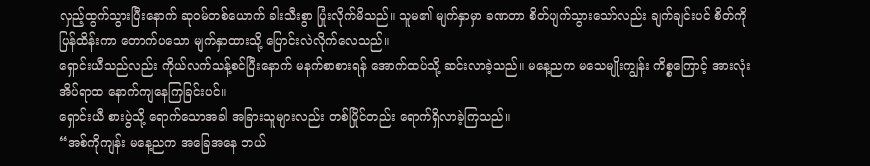လှည့်ထွက်သွားပြီးနောက် ဆုဝမ်တစ်ယောက် ခါးသီးစွာ ပြုံးလိုက်မိသည်။ သူမ၏ မျက်နှာမှာ ခဏတာ စိတ်ပျက်သွားသော်လည်း ချက်ချင်းပင် စိတ်ကိုပြန်ထိန်းကာ တောက်ပသော မျက်နှာထားသို့ ပြောင်းလဲလိုက်လေသည်။
ရှောင်းယီသည်လည်း ကိုယ်လက်သန့်စင်ပြီးနောက် မနက်စာစားရန် အောက်ထပ်သို့ ဆင်းလာခဲ့သည်။ မနေ့ညက မသေမျိုးကျွန်း ကိစ္စကြောင့် အားလုံး အိပ်ရာထ နောက်ကျနေကြခြင်းပင်။
ရှောင်းယီ စားပွဲသို့ ရောက်သောအခါ အခြားသူများလည်း တစ်ပြိုင်တည်း ရောက်ရှိလာခဲ့ကြသည်။
“အစ်ကိုကျန်း မနေ့ညက အခြေအနေ ဘယ်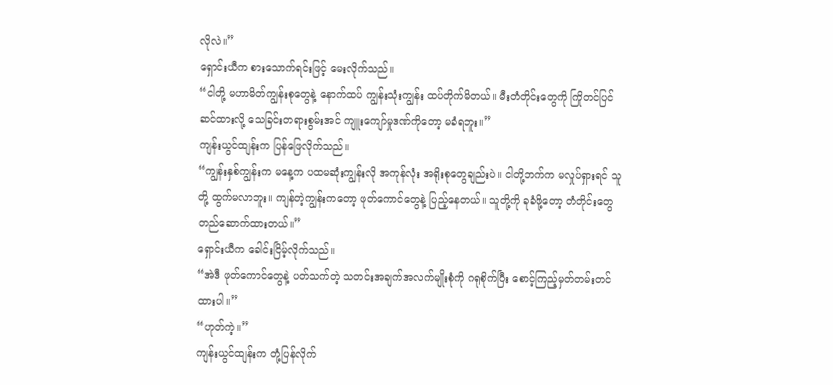လိုလဲ။”
ရှောင်းယီက စားသောက်ရင်းဖြင့် မေးလိုက်သည်။
“ငါတို့ မဟာမိတ်ကျွန်းစုတွေနဲ့ နောက်ထပ် ကျွန်းသုံးကျွန်း ထပ်တိုက်မိတယ်။ မီးတံတိုင်းတွေကို ကြိုတင်ပြင်ဆင်ထားလို့ သေခြင်းတရားစွမ်းအင် ကျူးကျော်မှုဒဏ်ကိုတော့ မခံရဘူး။”
ကျန်းယွင်ထျန်းက ပြန်ဖြေလိုက်သည်။
“ကျွန်းနှစ်ကျွန်းက မနေ့က ပထမဆုံးကျွန်းလို အကုန်လုံး အရိုးစုတွေချည်းပဲ။ ငါတို့ဘက်က မလှုပ်ရှားရင် သူတို့ ထွက်မလာဘူး။ ကျန်တဲ့ကျွန်းကတော့ ဖုတ်ကောင်တွေနဲ့ ပြည့်နေတယ်။ သူတို့ကို ခုခံဖို့တော့ တံတိုင်းတွေ တည်ဆောက်ထားတယ်။”
ရှောင်းယီက ခေါင်းငြိမ့်လိုက်သည်။
“အဲဒီ ဖုတ်ကောင်တွေနဲ့ ပတ်သက်တဲ့ သတင်းအချက်အလက်မျိုးစုံကို ဂရုစိုက်ပြီး စောင့်ကြည့်မှတ်တမ်းတင်ထားပါ။”
“ဟုတ်ကဲ့။”
ကျန်းယွင်ထျန်းက တုံ့ပြန်လိုက်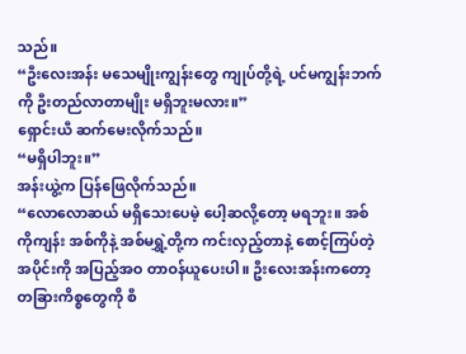သည်။
“ဦးလေးအန်း မသေမျိုးကျွန်းတွေ ကျုပ်တို့ရဲ့ ပင်မကျွန်းဘက်ကို ဦးတည်လာတာမျိုး မရှိဘူးမလား။”
ရှောင်းယီ ဆက်မေးလိုက်သည်။
“မရှိပါဘူး။”
အန်းယွဲ့က ပြန်ဖြေလိုက်သည်။
“လောလောဆယ် မရှိသေးပေမဲ့ ပေါ့ဆလို့တော့ မရဘူး။ အစ်ကိုကျန်း အစ်ကိုနဲ့ အစ်မရွှဲ့တို့က ကင်းလှည့်တာနဲ့ စောင့်ကြပ်တဲ့အပိုင်းကို အပြည့်အဝ တာဝန်ယူပေးပါ။ ဦးလေးအန်းကတော့ တခြားကိစ္စတွေကို စီ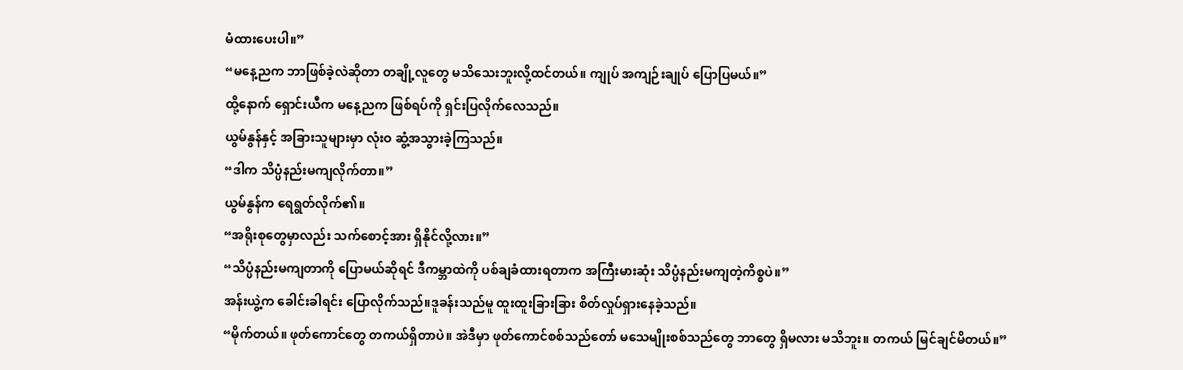မံထားပေးပါ။”
“မနေ့ညက ဘာဖြစ်ခဲ့လဲဆိုတာ တချို့လူတွေ မသိသေးဘူးလို့ထင်တယ်။ ကျုပ် အကျဉ်းချုပ် ပြောပြမယ်။”
ထို့နောက် ရှောင်းယီက မနေ့ညက ဖြစ်ရပ်ကို ရှင်းပြလိုက်လေသည်။
ယွမ်နွန်နှင့် အခြားသူများမှာ လုံးဝ ဆွံ့အသွားခဲ့ကြသည်။
“ဒါက သိပ္ပံနည်းမကျလိုက်တာ။”
ယွမ်နွန်က ရေရွတ်လိုက်၏။
“အရိုးစုတွေမှာလည်း သက်စောင့်အား ရှိနိုင်လို့လား။”
“သိပ္ပံနည်းမကျတာကို ပြောမယ်ဆိုရင် ဒီကမ္ဘာထဲကို ပစ်ချခံထားရတာက အကြီးမားဆုံး သိပ္ပံနည်းမကျတဲ့ကိစ္စပဲ။”
အန်းယွဲ့က ခေါင်းခါရင်း ပြောလိုက်သည်။ဒူခန်းသည်မူ ထူးထူးခြားခြား စိတ်လှုပ်ရှားနေခဲ့သည်။
“မိုက်တယ်။ ဖုတ်ကောင်တွေ တကယ်ရှိတာပဲ။ အဲဒီမှာ ဖုတ်ကောင်စစ်သည်တော် မသေမျိုးစစ်သည်တွေ ဘာတွေ ရှိမလား မသိဘူး။ တကယ် မြင်ချင်မိတယ်။”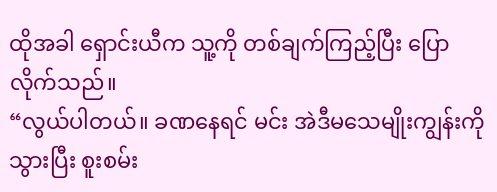ထိုအခါ ရှောင်းယီက သူ့ကို တစ်ချက်ကြည့်ပြီး ပြောလိုက်သည်။
“လွယ်ပါတယ်။ ခဏနေရင် မင်း အဲဒီမသေမျိုးကျွန်းကို သွားပြီး စူးစမ်း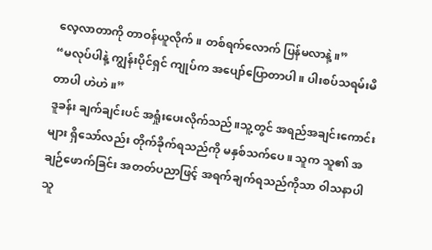လေ့လာတာကို တာဝန်ယူလိုက်။ တစ်ရက်လောက် ပြန်မလာနဲ့။”
“မလုပ်ပါနဲ့ ကျွန်းပိုင်ရှင် ကျုပ်က အပျော်ပြောတာပါ။ ပါးစပ်သရမ်းမိတာပါ ဟဲဟဲ။”
ဒူခန်း ချက်ချင်းပင် အရှုံးပေးလိုက်သည်။သူ့တွင် အရည်အချင်းကောင်းများ ရှိသော်လည်း တိုက်ခိုက်ရသည်ကို မနှစ်သက်ပေ။ သူက သူ၏ အချဉ်ဖောက်ခြင်း အတတ်ပညာဖြင့် အရက်ချက်ရသည်ကိုသာ ဝါသနာပါသူ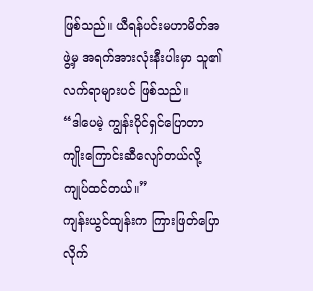ဖြစ်သည်။ ယီရန်ပင်းမဟာမိတ်အဖွဲ့မှ အရက်အားလုံးနီးပါးမှာ သူ၏ လက်ရာများပင် ဖြစ်သည်။
“ဒါပေမဲ့ ကျွန်းပိုင်ရှင်ပြောတာ ကျိုးကြောင်းဆီလျော်တယ်လို့ ကျုပ်ထင်တယ်။”
ကျန်းယွင်ထျန်းက ကြားဖြတ်ပြောလိုက်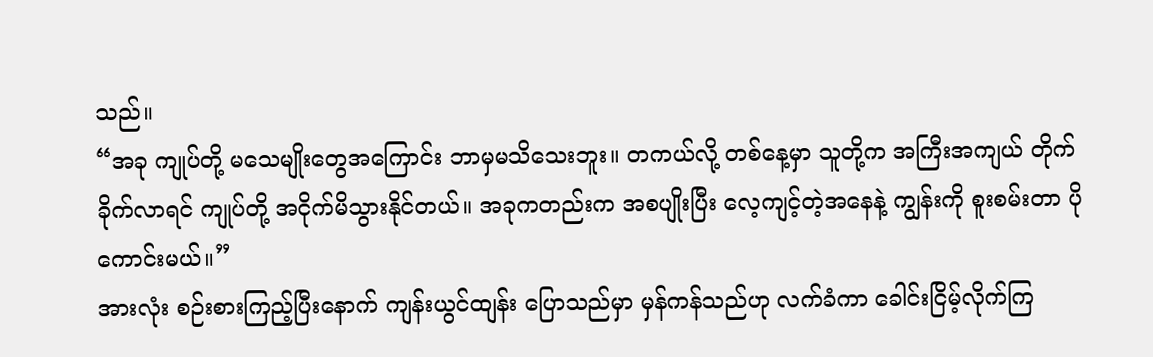သည်။
“အခု ကျုပ်တို့ မသေမျိုးတွေအကြောင်း ဘာမှမသိသေးဘူး။ တကယ်လို့ တစ်နေ့မှာ သူတို့က အကြီးအကျယ် တိုက်ခိုက်လာရင် ကျုပ်တို့ အငိုက်မိသွားနိုင်တယ်။ အခုကတည်းက အစပျိုးပြီး လေ့ကျင့်တဲ့အနေနဲ့ ကျွန်းကို စူးစမ်းတာ ပိုကောင်းမယ်။”
အားလုံး စဉ်းစားကြည့်ပြီးနောက် ကျန်းယွင်ထျန်း ပြောသည်မှာ မှန်ကန်သည်ဟု လက်ခံကာ ခေါင်းငြိမ့်လိုက်ကြ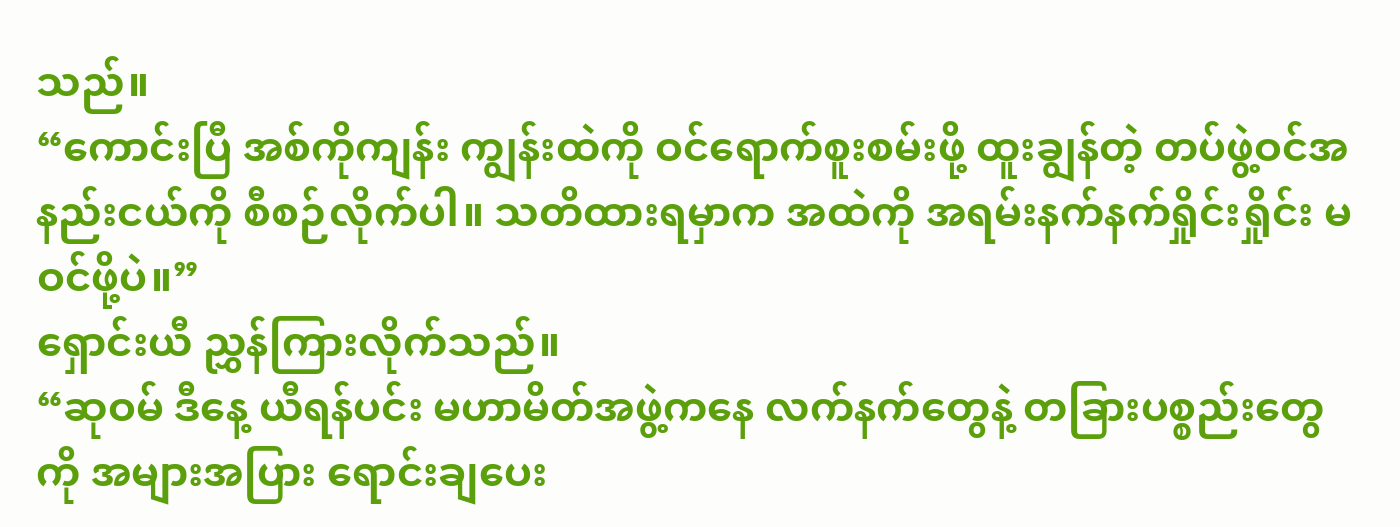သည်။
“ကောင်းပြီ အစ်ကိုကျန်း ကျွန်းထဲကို ဝင်ရောက်စူးစမ်းဖို့ ထူးချွန်တဲ့ တပ်ဖွဲ့ဝင်အနည်းငယ်ကို စီစဉ်လိုက်ပါ။ သတိထားရမှာက အထဲကို အရမ်းနက်နက်ရှိုင်းရှိုင်း မဝင်ဖို့ပဲ။”
ရှောင်းယီ ညွှန်ကြားလိုက်သည်။
“ဆုဝမ် ဒီနေ့ ယီရန်ပင်း မဟာမိတ်အဖွဲ့ကနေ လက်နက်တွေနဲ့ တခြားပစ္စည်းတွေကို အများအပြား ရောင်းချပေး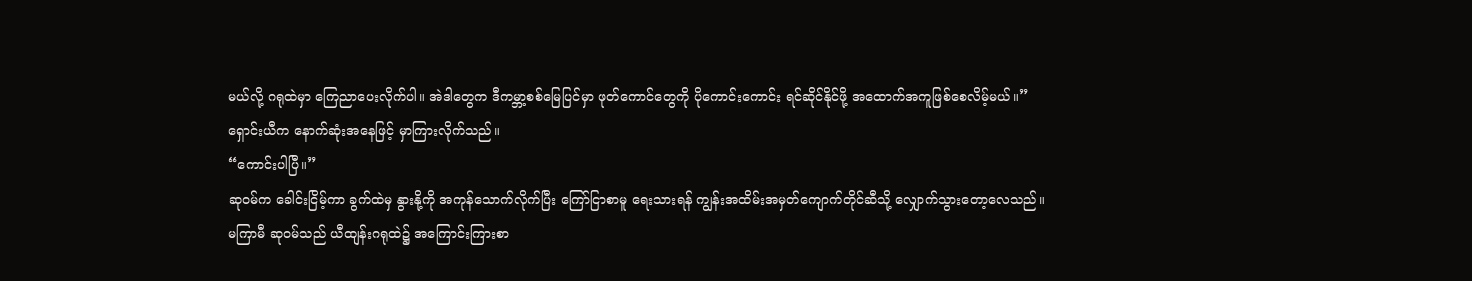မယ်လို့ ဂရုထဲမှာ ကြေညာပေးလိုက်ပါ။ အဲဒါတွေက ဒီကမ္ဘာ့စစ်မြေပြင်မှာ ဖုတ်ကောင်တွေကို ပိုကောင်းကောင်း ရင်ဆိုင်နိုင်ဖို့ အထောက်အကူဖြစ်စေလိမ့်မယ်။”
ရှောင်းယီက နောက်ဆုံးအနေဖြင့် မှာကြားလိုက်သည်။
“ကောင်းပါပြီ။”
ဆုဝမ်က ခေါင်းငြိမ့်ကာ ခွက်ထဲမှ နွားနို့ကို အကုန်သောက်လိုက်ပြီး ကြော်ငြာစာမူ ရေးသားရန် ကျွန်းအထိမ်းအမှတ်ကျောက်တိုင်ဆီသို့ လျှောက်သွားတော့လေသည်။
မကြာမီ ဆုဝမ်သည် ယီထျန်းဂရုထဲ၌ အကြောင်းကြားစာ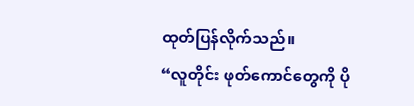ထုတ်ပြန်လိုက်သည်။
“လူတိုင်း ဖုတ်ကောင်တွေကို ပို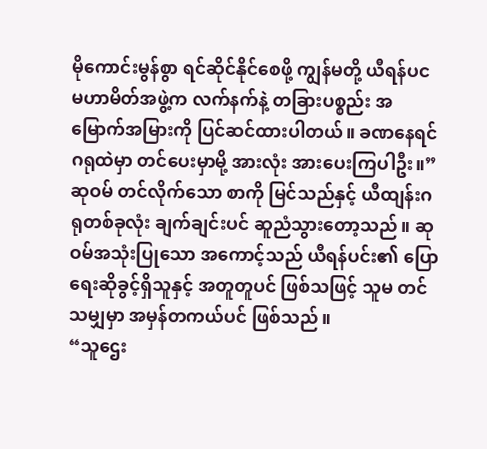မိုကောင်းမွန်စွာ ရင်ဆိုင်နိုင်စေဖို့ ကျွန်မတို့ ယီရန်ပင မဟာမိတ်အဖွဲ့က လက်နက်နဲ့ တခြားပစ္စည်း အမြောက်အမြားကို ပြင်ဆင်ထားပါတယ်။ ခဏနေရင် ဂရုထဲမှာ တင်ပေးမှာမို့ အားလုံး အားပေးကြပါဦး။”
ဆုဝမ် တင်လိုက်သော စာကို မြင်သည်နှင့် ယီထျန်းဂရုတစ်ခုလုံး ချက်ချင်းပင် ဆူညံသွားတော့သည်။ ဆုဝမ်အသုံးပြုသော အကောင့်သည် ယီရန်ပင်း၏ ပြောရေးဆိုခွင့်ရှိသူနှင့် အတူတူပင် ဖြစ်သဖြင့် သူမ တင်သမျှမှာ အမှန်တကယ်ပင် ဖြစ်သည်။
“သူဌေး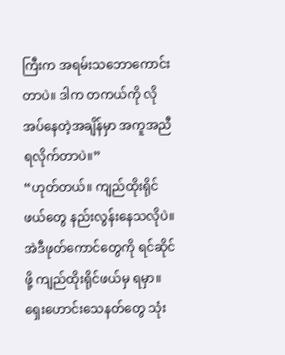ကြီးက အရမ်းသဘောကောင်းတာပဲ။ ဒါက တကယ်ကို လိုအပ်နေတဲ့အချိန်မှာ အကူအညီရလိုက်တာပဲ။”
“ဟုတ်တယ်။ ကျည်ထိုးရိုင်ဖယ်တွေ နည်းလွန်းနေသလိုပဲ။ အဲဒီဖုတ်ကောင်တွေကို ရင်ဆိုင်ဖို့ ကျည်ထိုးရိုင်ဖယ်မှ ရမှာ။ ရှေးဟောင်းသေနတ်တွေ သုံး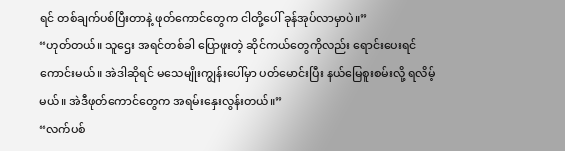ရင် တစ်ချက်ပစ်ပြီးတာနဲ့ ဖုတ်ကောင်တွေက ငါတို့ပေါ် ခုန်အုပ်လာမှာပဲ။”
“ဟုတ်တယ်။ သူဌေး အရင်တစ်ခါ ပြောဖူးတဲ့ ဆိုင်ကယ်တွေကိုလည်း ရောင်းပေးရင် ကောင်းမယ်။ အဲဒါဆိုရင် မသေမျိုးကျွန်းပေါ်မှာ ပတ်မောင်းပြီး နယ်မြေစူးစမ်းလို့ ရလိမ့်မယ်။ အဲဒီဖုတ်ကောင်တွေက အရမ်းနှေးလွန်းတယ်။”
“လက်ပစ်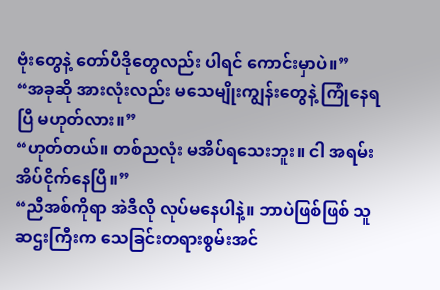ဗုံးတွေနဲ့ တော်ပီဒိုတွေလည်း ပါရင် ကောင်းမှာပဲ။”
“အခုဆို အားလုံးလည်း မသေမျိုးကျွန်းတွေနဲ့ ကြုံနေရပြီ မဟုတ်လား။”
“ဟုတ်တယ်။ တစ်ညလုံး မအိပ်ရသေးဘူး။ ငါ အရမ်းအိပ်ငိုက်နေပြီ။”
“ညီအစ်ကိုရာ အဲဒီလို လုပ်မနေပါနဲ့။ ဘာပဲဖြစ်ဖြစ် သူဆဌးကြီးက သေခြင်းတရားစွမ်းအင်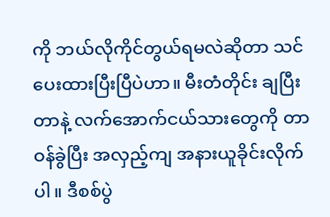ကို ဘယ်လိုကိုင်တွယ်ရမလဲဆိုတာ သင်ပေးထားပြီးပြီပဲဟာ။ မီးတံတိုင်း ချပြီးတာနဲ့ လက်အောက်ငယ်သားတွေကို တာဝန်ခွဲပြီး အလှည့်ကျ အနားယူခိုင်းလိုက်ပါ။ ဒီစစ်ပွဲ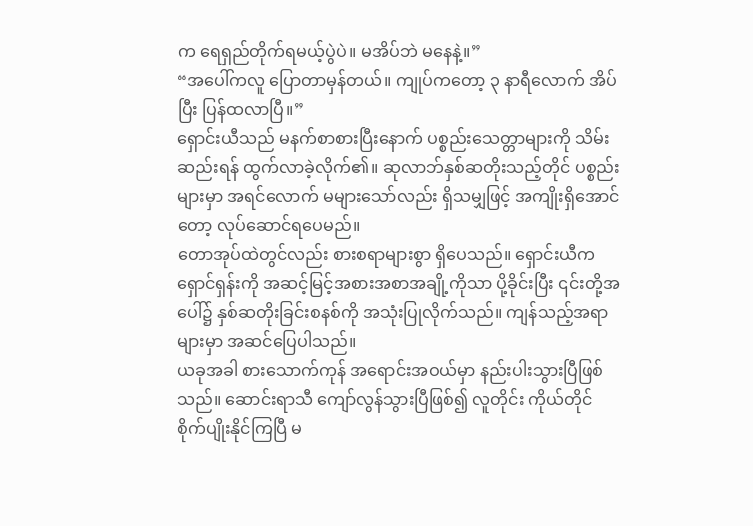က ရေရှည်တိုက်ရမယ့်ပွဲပဲ။ မအိပ်ဘဲ မနေနဲ့။”
“အပေါ်ကလူ ပြောတာမှန်တယ်။ ကျုပ်ကတော့ ၃ နာရီလောက် အိပ်ပြီး ပြန်ထလာပြီ။”
ရှောင်းယီသည် မနက်စာစားပြီးနောက် ပစ္စည်းသေတ္တာများကို သိမ်းဆည်းရန် ထွက်လာခဲ့လိုက်၏။ ဆုလာဘ်နှစ်ဆတိုးသည့်တိုင် ပစ္စည်းများမှာ အရင်လောက် မများသော်လည်း ရှိသမျှဖြင့် အကျိုးရှိအောင်တော့ လုပ်ဆောင်ရပေမည်။
တောအုပ်ထဲတွင်လည်း စားစရာများစွာ ရှိပေသည်။ ရှောင်းယီက ရှောင်ရှန်းကို အဆင့်မြင့်အစားအစာအချို့ကိုသာ ပို့ခိုင်းပြီး ၎င်းတို့အပေါ်၌ နှစ်ဆတိုးခြင်းစနစ်ကို အသုံးပြုလိုက်သည်။ ကျန်သည့်အရာများမှာ အဆင်ပြေပါသည်။
ယခုအခါ စားသောက်ကုန် အရောင်းအဝယ်မှာ နည်းပါးသွားပြီဖြစ်သည်။ ဆောင်းရာသီ ကျော်လွန်သွားပြီဖြစ်၍ လူတိုင်း ကိုယ်တိုင် စိုက်ပျိုးနိုင်ကြပြီ မ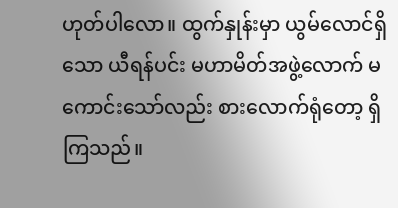ဟုတ်ပါလော။ ထွက်နှုန်းမှာ ယွမ်လောင်ရှိသော ယီရန်ပင်း မဟာမိတ်အဖွဲ့လောက် မကောင်းသော်လည်း စားလောက်ရုံတော့ ရှိကြသည်။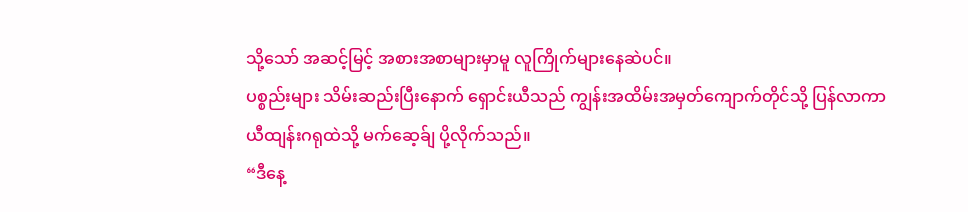သို့သော် အဆင့်မြင့် အစားအစာများမှာမူ လူကြိုက်များနေဆဲပင်။
ပစ္စည်းများ သိမ်းဆည်းပြီးနောက် ရှောင်းယီသည် ကျွန်းအထိမ်းအမှတ်ကျောက်တိုင်သို့ ပြန်လာကာ ယီထျန်းဂရုထဲသို့ မက်ဆေ့ခ်ျ ပို့လိုက်သည်။
“ဒီနေ့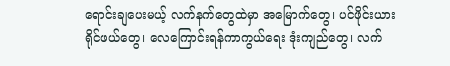ရောင်းချပေးမယ့် လက်နက်တွေထဲမှာ အမြောက်တွေ၊ ပင်ဖိုင်းယားရိုင်ဖယ်တွေ၊ လေကြောင်းရန်ကာကွယ်ရေး ဒုံးကျည်တွေ၊ လက်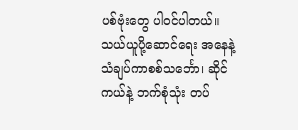ပစ်ဗုံးတွေ ပါဝင်ပါတယ်။ သယ်ယူပို့ဆောင်ရေး အနေနဲ့ သံချပ်ကာစစ်သင်္ဘော၊ ဆိုင်ကယ်နဲ့ ဘက်စုံသုံး တပ်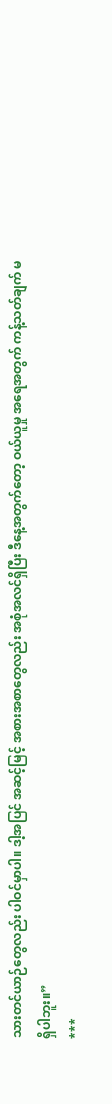သားတင်ယာဉ်တွေလည်း ပါဝင်မှာပါ။ ဒါ့အပြင် အဆင့်မြင့် အစားအစာတွေလည်း အစုံအလင်ရှိပြီး ဒီနေ့အတွက်တော့ ဝယ်ယူမှု အရေအတွက် ကန့်သတ်ချက် မရှိပါဘူး။”
***